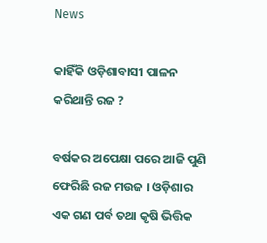News

କାହିଁକି ଓଡ଼ିଶାବାସୀ ପାଳନ କରିଥାନ୍ତି ରଜ ?

ବର୍ଷକର ଅପେକ୍ଷା ପରେ ଆଜି ପୁଣି ଫେରିଛି ରଜ ମଉଜ । ଓଡ଼ିଶାର ଏକ ଗଣ ପର୍ବ ତଥା କୃଷି ଭିତ୍ତିକ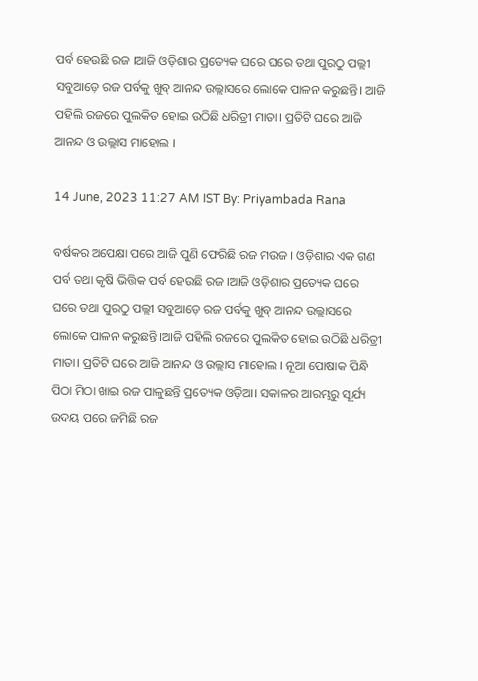ପର୍ବ ହେଉଛି ରଜ ।ଆଜି ଓଡ଼ିଶାର ପ୍ରତ୍ୟେକ ଘରେ ଘରେ ତଥା ପୁରଠୁ ପଲ୍ଲୀ ସବୁଆଡ଼େ ରଜ ପର୍ବକୁ ଖୁବ୍ ଆନନ୍ଦ ଉଲ୍ଲାସରେ ଲୋକେ ପାଳନ କରୁଛନ୍ତି। ଆଜି ପହିଲି ରଜରେ ପୁଲକିତ ହୋଇ ଉଠିଛି ଧରିତ୍ରୀ ମାତା। ପ୍ରତିଟି ଘରେ ଆଜି ଆନନ୍ଦ ଓ ଉଲ୍ଲାସ ମାହୋଲ ।

14 June, 2023 11:27 AM IST By: Priyambada Rana

ବର୍ଷକର ଅପେକ୍ଷା ପରେ ଆଜି ପୁଣି ଫେରିଛି ରଜ ମଉଜ । ଓଡ଼ିଶାର ଏକ ଗଣ ପର୍ବ ତଥା କୃଷି ଭିତ୍ତିକ ପର୍ବ ହେଉଛି ରଜ ।ଆଜି ଓଡ଼ିଶାର ପ୍ରତ୍ୟେକ ଘରେ ଘରେ ତଥା ପୁରଠୁ ପଲ୍ଲୀ ସବୁଆଡ଼େ ରଜ ପର୍ବକୁ ଖୁବ୍ ଆନନ୍ଦ ଉଲ୍ଲାସରେ ଲୋକେ ପାଳନ କରୁଛନ୍ତି।ଆଜି ପହିଲି ରଜରେ ପୁଲକିତ ହୋଇ ଉଠିଛି ଧରିତ୍ରୀ ମାତା। ପ୍ରତିଟି ଘରେ ଆଜି ଆନନ୍ଦ ଓ ଉଲ୍ଲାସ ମାହୋଲ । ନୂଆ ପୋଷାକ ପିନ୍ଧି ପିଠା ମିଠା ଖାଇ ରଜ ପାଳୁଛନ୍ତି ପ୍ରତ୍ୟେକ ଓଡ଼ିଆ। ସକାଳର ଆରମ୍ଭରୁ ସୂର୍ଯ୍ୟ ଉଦୟ ପରେ ଜମିଛି ରଜ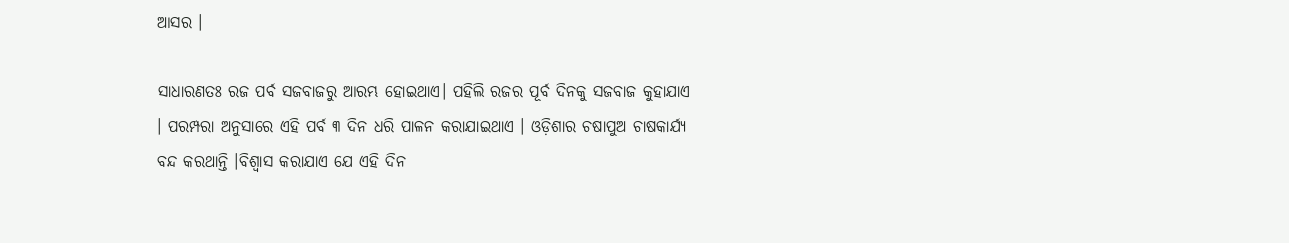ଆସର ।

ସାଧାରଣତଃ ରଜ ପର୍ବ ସଜବାଜରୁ ଆରମ୍ଭ ହୋଇଥାଏ। ପହିଲି ରଜର ପୂର୍ବ ଦିନକୁ ସଜବାଜ କୁହାଯାଏ । ପରମ୍ପରା ଅନୁସାରେ ଏହି ପର୍ବ ୩ ଦିନ ଧରି ପାଳନ କରାଯାଇଥାଏ । ଓଡ଼ିଶାର ଚଷାପୁଅ ଚାଷକାର୍ଯ୍ୟ ବନ୍ଦ କରଥାନ୍ତି ।ବିଶ୍ୱାସ କରାଯାଏ ଯେ ଏହି ଦିନ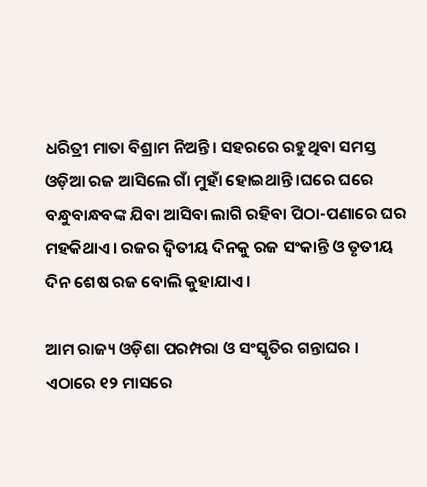ଧରିତ୍ରୀ ମାତା ବିଶ୍ରାମ ନିଅନ୍ତି। ସହରରେ ରହୁଥିବା ସମସ୍ତ ଓଡ଼ିଆ ରଜ ଆସିଲେ ଗାଁ ମୁହାଁ ହୋଇଥାନ୍ତି ।ଘରେ ଘରେ ବନ୍ଧୁବାନ୍ଧବଙ୍କ ଯିବା ଆସିବା ଲାଗି ରହିବା ପିଠା-ପଣାରେ ଘର ମହକିଥାଏ। ରଜର ଦ୍ୱିତୀୟ ଦିନକୁ ରଜ ସଂକାନ୍ତି ଓ ତୃତୀୟ ଦିନ ଶେଷ ରଜ ବୋଲି କୁହାଯାଏ।

ଆମ ରାଜ୍ୟ ଓଡ଼ିଶା ପରମ୍ପରା ଓ ସଂସ୍କୃତିର ଗନ୍ତାଘର । ଏଠାରେ ୧୨ ମାସରେ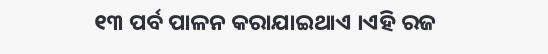୧୩ ପର୍ବ ପାଳନ କରାଯାଇଥାଏ ।ଏହି ରଜ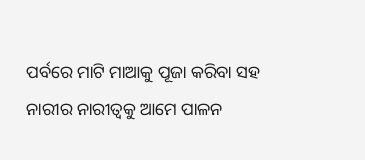ପର୍ବରେ ମାଟି ମାଆକୁ ପୂଜା କରିବା ସହ ନାରୀର ନାରୀତ୍ୱକୁ ଆମେ ପାଳନ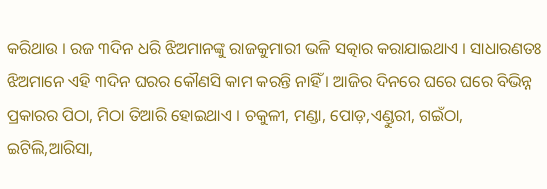କରିଥାଉ । ରଜ ୩ଦିନ ଧରି ଝିଅମାନଙ୍କୁ ରାଜକୁମାରୀ ଭଳି ସତ୍କାର କରାଯାଇଥାଏ । ସାଧାରଣତଃ ଝିଅମାନେ ଏହି ୩ଦିନ ଘରର କୌଣସି କାମ କରନ୍ତି ନାହିଁ । ଆଜିର ଦିନରେ ଘରେ ଘରେ ବିଭିନ୍ନ ପ୍ରକାରର ପିଠା, ମିଠା ତିଆରି ହୋଇଥାଏ । ଚକୁଳୀ, ମଣ୍ଡା, ପୋଡ଼,ଏଣ୍ଡୁରୀ, ଗଇଁଠା, ଇଟିଲି,ଆରିସା,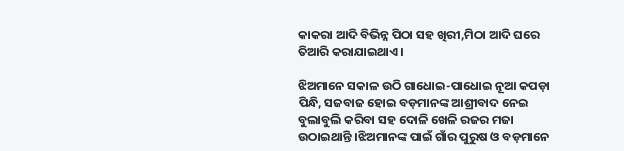କାକରା ଆଦି ବିଭିନ୍ନ ପିଠା ସହ ଖିରୀ,ମିଠା ଆଦି ଘରେ ତିଆରି କରାଯାଇଥାଏ ।

ଝିଅମାନେ ସକାଳ ଉଠି ଗାଧୋଇ-ପାଧୋଇ ନୂଆ କପଡ଼ା ପିନ୍ଧି, ସଜବାଜ ହୋଇ ବଡ଼ମାନଙ୍କ ଆଶ୍ରୀବାଦ ନେଇ ବୁଲାବୁଲି କରିବା ସହ ଦୋଳି ଖେଳି ରଜର ମଜା ଉଠାଇଥାନ୍ତି ।ଝିଅମାନଙ୍କ ପାଇଁ ଗାଁର ପୁରୁଷ ଓ ବଡ଼ମାନେ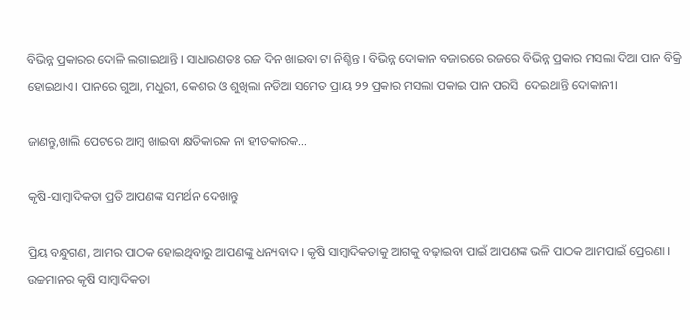ବିଭିନ୍ନ ପ୍ରକାରର ଦୋଳି ଲଗାଇଥାନ୍ତି । ସାଧାରଣତଃ ରଜ ଦିନ ଖାଇବା ଟା ନିଶ୍ଚିନ୍ତ । ବିଭିନ୍ନ ଦୋକାନ ବଜାରରେ ରଜରେ ବିଭିନ୍ନ ପ୍ରକାର ମସଲା ଦିଆ ପାନ ବିକ୍ରି ହୋଇଥାଏ। ପାନରେ ଗୁଆ, ମଧୁରୀ, କେଶର ଓ ଶୁଖିଲା ନଡିଆ ସମେତ ପ୍ରାୟ ୨୨ ପ୍ରକାର ମସଲା ପକାଇ ପାନ ପରସି  ଦେଇଥାନ୍ତି ଦୋକାନୀ।

ଜାଣନ୍ତୁ,ଖାଲି ପେଟରେ ଆମ୍ବ ଖାଇବା କ୍ଷତିକାରକ ନା ହୀତକାରକ…

କୃଷି-ସାମ୍ବାଦିକତା ପ୍ରତି ଆପଣଙ୍କ ସମର୍ଥନ ଦେଖାନ୍ତୁ

ପ୍ରିୟ ବନ୍ଧୁଗଣ, ଆମର ପାଠକ ହୋଇଥିବାରୁ ଆପଣଙ୍କୁ ଧନ୍ୟବାଦ । କୃଷି ସାମ୍ବାଦିକତାକୁ ଆଗକୁ ବଢ଼ାଇବା ପାଇଁ ଆପଣଙ୍କ ଭଳି ପାଠକ ଆମପାଇଁ ପ୍ରେରଣା । ଉଚ୍ଚମାନର କୃଷି ସାମ୍ବାଦିକତା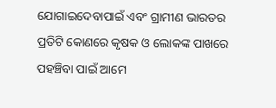ଯୋଗାଇଦେବାପାଇଁ ଏବଂ ଗ୍ରାମୀଣ ଭାରତର ପ୍ରତିଟି କୋଣରେ କୃଷକ ଓ ଲୋକଙ୍କ ପାଖରେ ପହଞ୍ଚିବା ପାଇଁ ଆମେ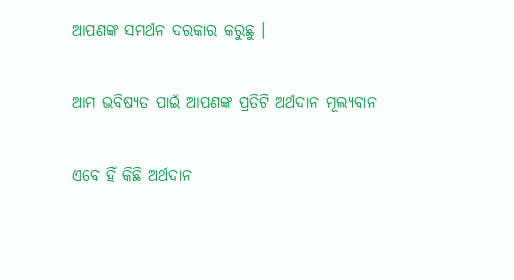ଆପଣଙ୍କ ସମର୍ଥନ ଦରକାର କରୁଛୁ ।

ଆମ ଭବିଷ୍ୟତ ପାଇଁ ଆପଣଙ୍କ ପ୍ରତିଟି ଅର୍ଥଦାନ ମୂଲ୍ୟବାନ

ଏବେ ହିଁ କିଛି ଅର୍ଥଦାନ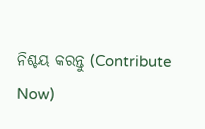ନିଶ୍ଚୟ କରନ୍ତୁ (Contribute Now)